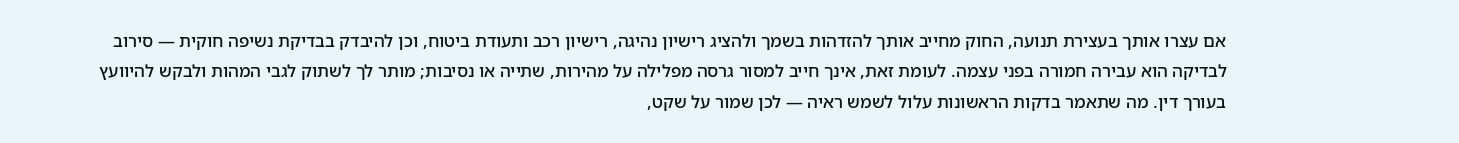אם עצרו אותך בעצירת תנועה, החוק מחייב אותך להזדהות בשמך ולהציג רישיון נהיגה, רישיון רכב ותעודת ביטוח, וכן להיבדק בבדיקת נשיפה חוקית — סירוב לבדיקה הוא עבירה חמורה בפני עצמה. לעומת זאת, אינך חייב למסור גרסה מפלילה על מהירות, שתייה או נסיבות; מותר לך לשתוק לגבי המהות ולבקש להיוועץ בעורך דין. מה שתאמר בדקות הראשונות עלול לשמש ראיה — לכן שמור על שקט,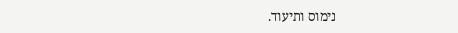נימוס ותיעוד.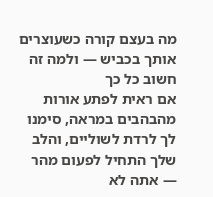מה בעצם קורה כשעוצרים אותך בכביש — ולמה זה חשוב כל כך
אם ראית לפתע אורות מהבהבים במראה, סימנו לך לרדת לשוליים, והלב שלך התחיל לפעום מהר — אתה לא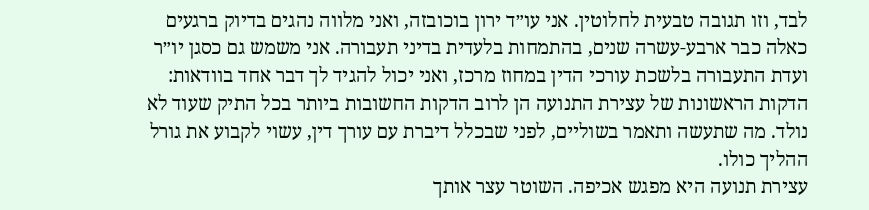לבד, וזו תגובה טבעית לחלוטין. אני עו״ד ירון בוכובזה, ואני מלווה נהגים בדיוק ברגעים כאלה כבר ארבע-עשרה שנים, בהתמחות בלעדית בדיני תעבורה. אני משמש גם כסגן יו״ר ועדת התעבורה בלשכת עורכי הדין במחוז מרכז, ואני יכול להגיד לך דבר אחד בוודאות: הדקות הראשונות של עצירת התנועה הן לרוב הדקות החשובות ביותר בכל התיק שעוד לא נולד. מה שתעשה ותאמר בשוליים, לפני שבכלל דיברת עם עורך דין, עשוי לקבוע את גורל ההליך כולו.
עצירת תנועה היא מפגש אכיפה. השוטר עצר אותך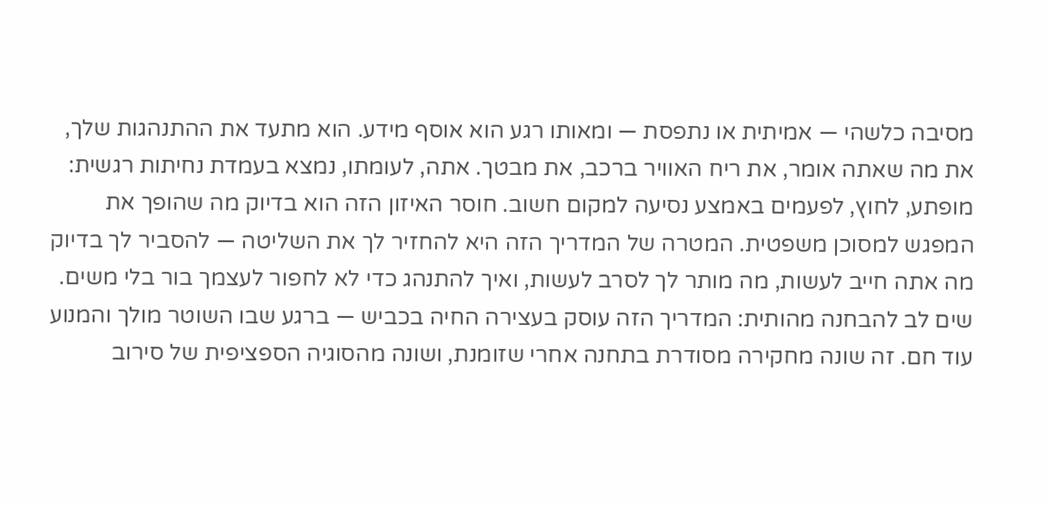מסיבה כלשהי — אמיתית או נתפסת — ומאותו רגע הוא אוסף מידע. הוא מתעד את ההתנהגות שלך, את מה שאתה אומר, את ריח האוויר ברכב, את מבטך. אתה, לעומתו, נמצא בעמדת נחיתות רגשית: מופתע, לחוץ, לפעמים באמצע נסיעה למקום חשוב. חוסר האיזון הזה הוא בדיוק מה שהופך את המפגש למסוכן משפטית. המטרה של המדריך הזה היא להחזיר לך את השליטה — להסביר לך בדיוק מה אתה חייב לעשות, מה מותר לך לסרב לעשות, ואיך להתנהג כדי לא לחפור לעצמך בור בלי משים.
שים לב להבחנה מהותית: המדריך הזה עוסק בעצירה החיה בכביש — ברגע שבו השוטר מולך והמנוע עוד חם. זה שונה מחקירה מסודרת בתחנה אחרי שזומנת, ושונה מהסוגיה הספציפית של סירוב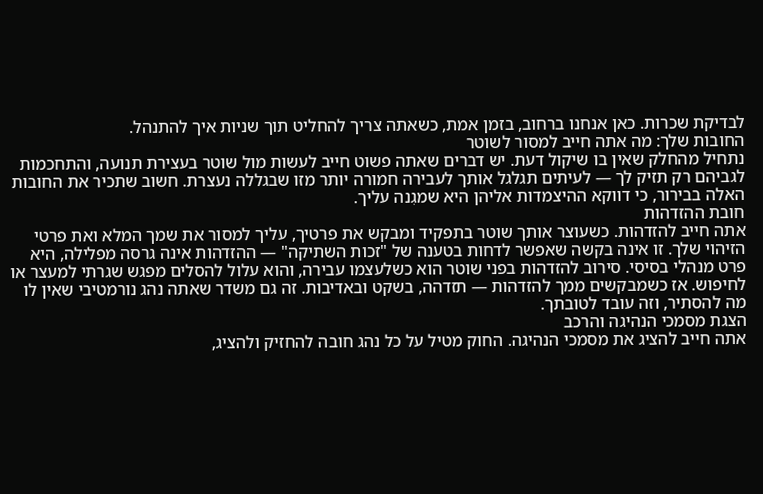לבדיקת שכרות. כאן אנחנו ברחוב, בזמן אמת, כשאתה צריך להחליט תוך שניות איך להתנהל.
החובות שלך: מה אתה חייב למסור לשוטר
נתחיל מהחלק שאין בו שיקול דעת. יש דברים שאתה פשוט חייב לעשות מול שוטר בעצירת תנועה, והתחכמות לגביהם רק תזיק לך — לעיתים תגלגל אותך לעבירה חמורה יותר מזו שבגללה נעצרת. חשוב שתכיר את החובות האלה בבירור, כי דווקא ההיצמדות אליהן היא שמגִנה עליך.
חובת ההזדהות
אתה חייב להזדהות. כשעוצר אותך שוטר בתפקיד ומבקש את פרטיך, עליך למסור את שמך המלא ואת פרטי הזיהוי שלך. זו אינה בקשה שאפשר לדחות בטענה של "זכות השתיקה" — ההזדהות אינה גרסה מפלילה, היא פרט מנהלי בסיסי. סירוב להזדהות בפני שוטר הוא כשלעצמו עבירה, והוא עלול להסלים מפגש שגרתי למעצר או לחיפוש. אז כשמבקשים ממך להזדהות — תזדהה, בשקט ובאדיבות. זה גם משדר שאתה נהג נורמטיבי שאין לו מה להסתיר, וזה עובד לטובתך.
הצגת מסמכי הנהיגה והרכב
אתה חייב להציג את מסמכי הנהיגה. החוק מטיל על כל נהג חובה להחזיק ולהציג,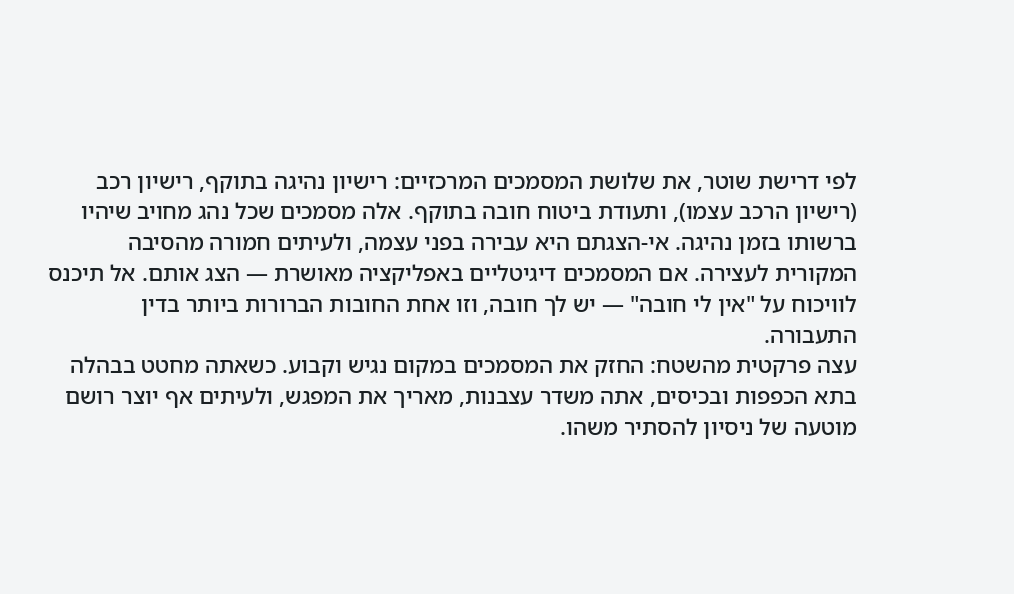לפי דרישת שוטר, את שלושת המסמכים המרכזיים: רישיון נהיגה בתוקף, רישיון רכב (רישיון הרכב עצמו), ותעודת ביטוח חובה בתוקף. אלה מסמכים שכל נהג מחויב שיהיו ברשותו בזמן נהיגה. אי-הצגתם היא עבירה בפני עצמה, ולעיתים חמורה מהסיבה המקורית לעצירה. אם המסמכים דיגיטליים באפליקציה מאושרת — הצג אותם. אל תיכנס לוויכוח על "אין לי חובה" — יש לך חובה, וזו אחת החובות הברורות ביותר בדין התעבורה.
עצה פרקטית מהשטח: החזק את המסמכים במקום נגיש וקבוע. כשאתה מחטט בבהלה בתא הכפפות ובכיסים, אתה משדר עצבנות, מאריך את המפגש, ולעיתים אף יוצר רושם מוטעה של ניסיון להסתיר משהו.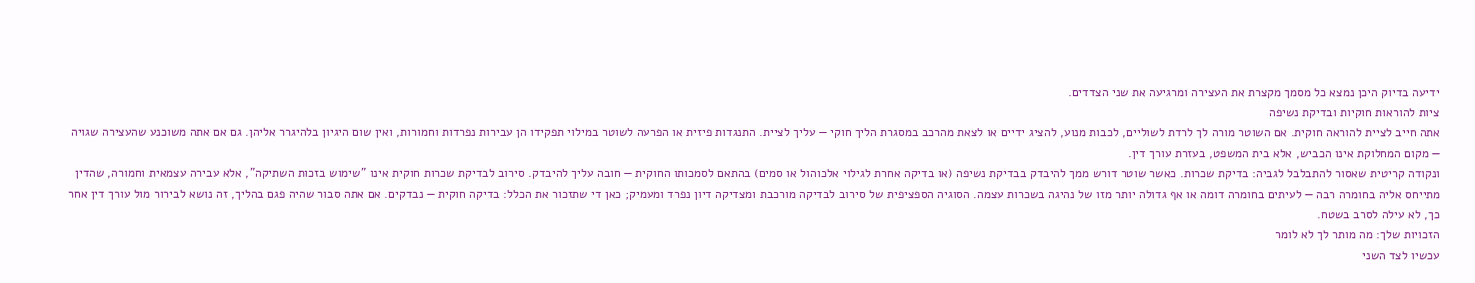ידיעה בדיוק היכן נמצא כל מסמך מקצרת את העצירה ומרגיעה את שני הצדדים.
ציות להוראות חוקיות ובדיקת נשיפה
אתה חייב לציית להוראה חוקית. אם השוטר מורה לך לרדת לשוליים, לכבות מנוע, להציג ידיים או לצאת מהרכב במסגרת הליך חוקי — עליך לציית. התנגדות פיזית או הפרעה לשוטר במילוי תפקידו הן עבירות נפרדות וחמורות, ואין שום היגיון בלהיגרר אליהן. גם אם אתה משוכנע שהעצירה שגויה — מקום המחלוקת אינו הכביש, אלא בית המשפט, בעזרת עורך דין.
ונקודה קריטית שאסור להתבלבל לגביה: בדיקת שכרות. כאשר שוטר דורש ממך להיבדק בבדיקת נשיפה (או בדיקה אחרת לגילוי אלכוהול או סמים) בהתאם לסמכותו החוקית — חובה עליך להיבדק. סירוב לבדיקת שכרות חוקית אינו "שימוש בזכות השתיקה", אלא עבירה עצמאית וחמורה, שהדין מתייחס אליה בחומרה רבה — לעיתים בחומרה דומה או אף גדולה יותר מזו של נהיגה בשכרות עצמה. הסוגיה הספציפית של סירוב לבדיקה מורכבת ומצדיקה דיון נפרד ומעמיק; כאן די שתזכור את הכלל: בדיקה חוקית — נבדקים. אם אתה סבור שהיה פגם בהליך, זה נושא לבירור מול עורך דין אחר כך, לא עילה לסרב בשטח.
הזכויות שלך: מה מותר לך לא לומר
עכשיו לצד השני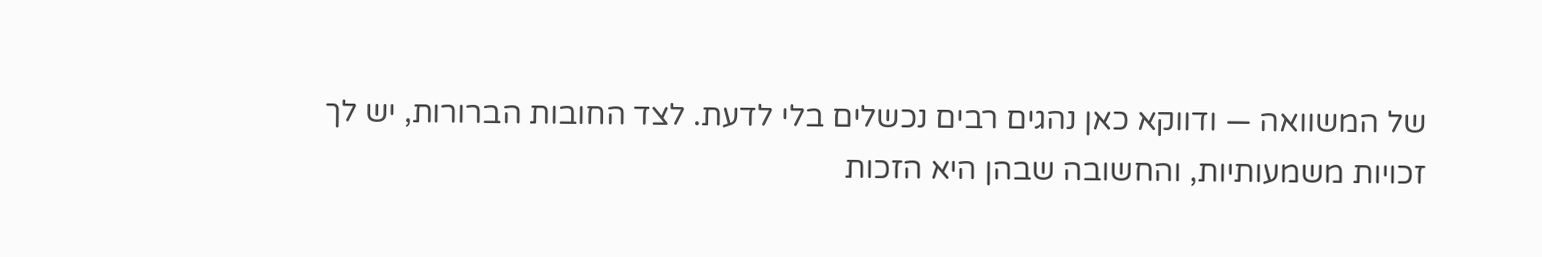של המשוואה — ודווקא כאן נהגים רבים נכשלים בלי לדעת. לצד החובות הברורות, יש לך זכויות משמעותיות, והחשובה שבהן היא הזכות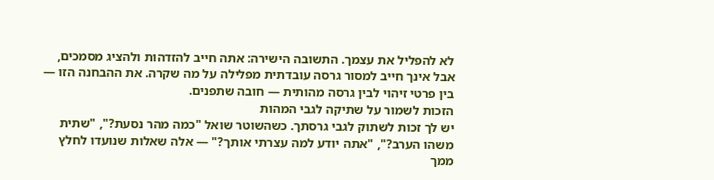לא להפליל את עצמך. התשובה הישירה: אתה חייב להזדהות ולהציג מסמכים, אבל אינך חייב למסור גרסה עובדתית מפלילה על מה שקרה. את ההבחנה הזו — בין פרטי זיהוי לבין גרסה מהותית — חובה שתפנים.
הזכות לשמור על שתיקה לגבי המהות
יש לך זכות לשתוק לגבי גרסתך. כשהשוטר שואל "כמה מהר נסעת?", "שתית משהו הערב?", "אתה יודע למה עצרתי אותך?" — אלה שאלות שנועדו לחלץ ממך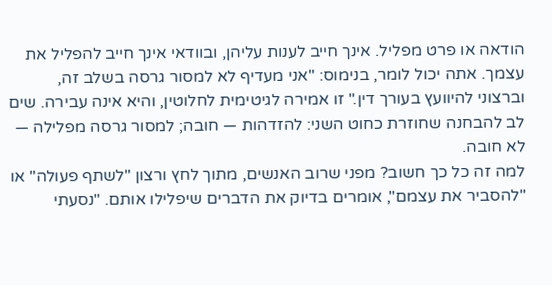הודאה או פרט מפליל. אינך חייב לענות עליהן, ובוודאי אינך חייב להפליל את עצמך. אתה יכול לומר, בנימוס: "אני מעדיף לא למסור גרסה בשלב זה, וברצוני להיוועץ בעורך דין." זו אמירה לגיטימית לחלוטין, והיא אינה עבירה. שים לב להבחנה שחוזרת כחוט השני: להזדהות — חובה; למסור גרסה מפלילה — לא חובה.
למה זה כל כך חשוב? מפני שרוב האנשים, מתוך לחץ ורצון "לשתף פעולה" או "להסביר את עצמם", אומרים בדיוק את הדברים שיפלילו אותם. "נסעתי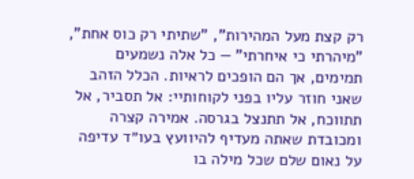רק קצת מעל המהירות", "שתיתי רק כוס אחת", "מיהרתי כי איחרתי" — כל אלה נשמעים תמימים, אך הם הופכים לראיות. הכלל הזהב שאני חוזר עליו בפני לקוחותיי: אל תסביר, אל תתווכח, אל תתנצל בגרסה. אמירה קצרה ומכובדת שאתה מעדיף להיוועץ בעו״ד עדיפה על נאום שלם שכל מילה בו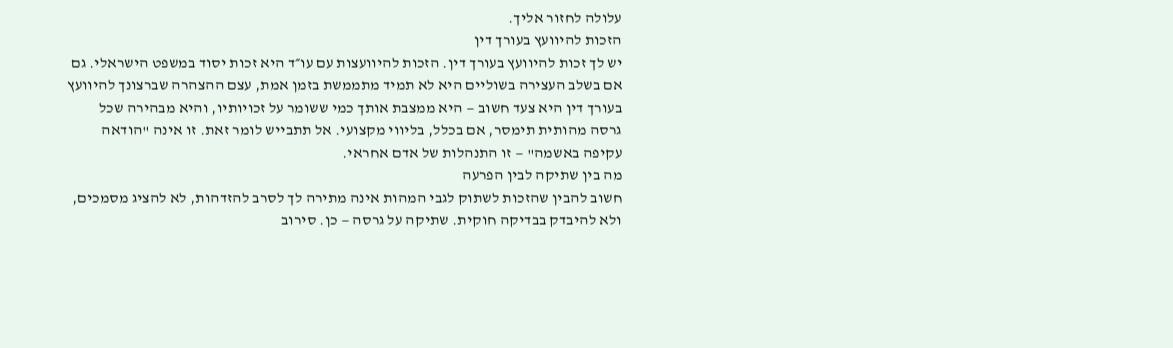עלולה לחזור אליך.
הזכות להיוועץ בעורך דין
יש לך זכות להיוועץ בעורך דין. הזכות להיוועצות עם עו״ד היא זכות יסוד במשפט הישראלי. גם אם בשלב העצירה בשוליים היא לא תמיד מתממשת בזמן אמת, עצם ההצהרה שברצונך להיוועץ בעורך דין היא צעד חשוב — היא ממצבת אותך כמי ששומר על זכויותיו, והיא מבהירה שכל גרסה מהותית תימסר, אם בכלל, בליווי מקצועי. אל תתבייש לומר זאת. זו אינה "הודאה עקיפה באשמה" — זו התנהלות של אדם אחראי.
מה בין שתיקה לבין הפרעה
חשוב להבין שהזכות לשתוק לגבי המהות אינה מתירה לך לסרב להזדהות, לא להציג מסמכים, ולא להיבדק בבדיקה חוקית. שתיקה על גרסה — כן. סירוב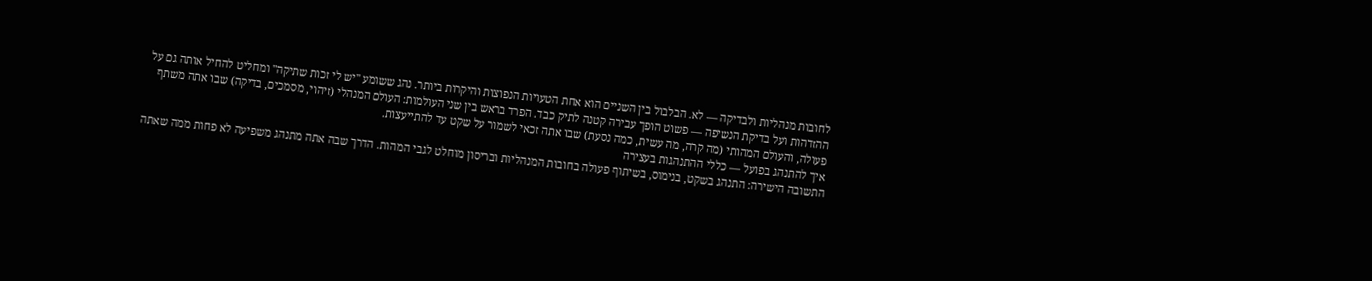לחובות מנהליות ולבדיקה — לא. הבלבול בין השניים הוא אחת הטעויות הנפוצות והיקרות ביותר. נהג ששומע "יש לי זכות שתיקה" ומחליט להחיל אותה גם על ההזדהות ועל בדיקת הנשיפה — פשוט הופך עבירה קטנה לתיק כבד. הפרד בראש בין שני העולמות: העולם המנהלי (זיהוי, מסמכים, בדיקה) שבו אתה משתף פעולה, והעולם המהותי (מה קרה, מה עשית, כמה נסעת) שבו אתה זכאי לשמור על שקט עד להתייעצות.
איך להתנהג בפועל — כללי ההתנהגות בעצירה
התשובה הישירה: התנהג בשקט, בנימוס, בשיתוף פעולה בחובות המנהליות ובריסון מוחלט לגבי המהות. הדרך שבה אתה מתנהג משפיעה לא פחות ממה שאתה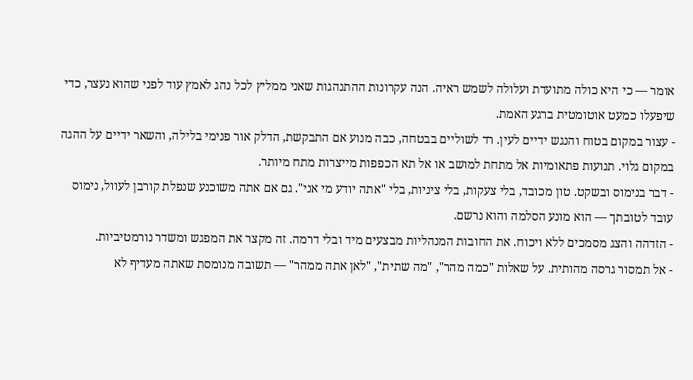אומר — כי היא כולה מתועדת ועלולה לשמש ראיה. הנה עקרונות ההתנהגות שאני ממליץ לכל נהג לאמץ עוד לפני שהוא נעצר, כדי שיפעלו כמעט אוטומטית ברגע האמת.
- עצור במקום בטוח והנגש ידיים לעין. רד לשוליים בבטחה, כבה מנוע אם התבקשת, הדלק אור פנימי בלילה, והשאר ידיים על ההגה במקום גלוי. תנועות פתאומיות אל מתחת למושב או אל תא הכפפות מייצרות מתח מיותר.
- דבר בנימוס ובשקט. טון מכובד, בלי צעקות, בלי ציניות, בלי "אתה יודע מי אני". גם אם אתה משוכנע שנפלת קורבן לעוול, נימוס עובד לטובתך — הוא מונע הסלמה והוא נרשם.
- הזדהה והצג מסמכים ללא ויכוח. את החובות המנהליות מבצעים מיד ובלי דרמה. זה מקצר את המפגש ומשדר נורמטיביות.
- אל תמסור גרסה מהותית. על שאלות "כמה מהר", "מה שתית", "לאן אתה ממהר" — תשובה מנומסת שאתה מעדיף לא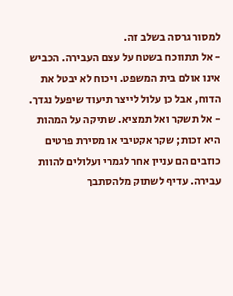למסור גרסה בשלב זה.
- אל תתווכח בשטח על עצם העבירה. הכביש אינו אולם בית המשפט. ויכוח לא יבטל את הדוח, אבל כן עלול לייצר תיעוד שיפעל נגדך.
- אל תשקר ואל תמציא. שתיקה על המהות היא זכות; שקר אקטיבי או מסירת פרטים כוזבים הם עניין אחר לגמרי ועלולים להוות עבירה. עדיף לשתוק מלהסתבך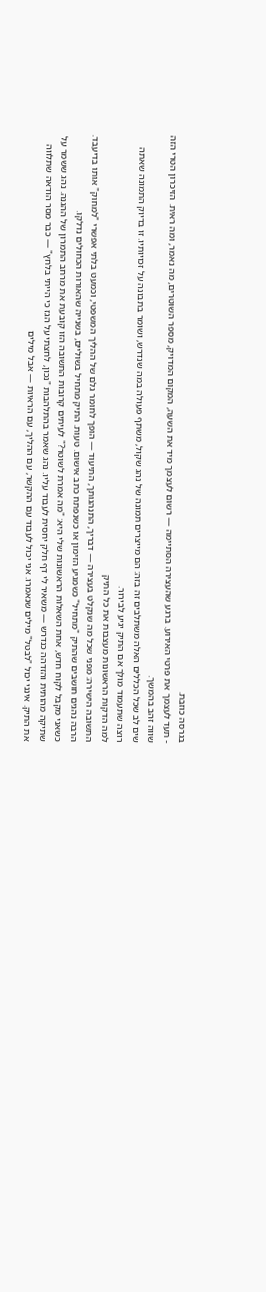בגרסה כוזבת.
- תעד לעצמך את פרטי האירוע. ברגע שהעצירה הסתיימה — רשום לעצמך מיד את השעה, המקום המדויק, מספר השוטרים, מה נאמר, ומה ראית. הזיכרון הטרי הזה שווה זהב בהמשך.
שים לב שכל הכללים האלה משתלבים זה בזה: הם מייצרים תמונה של נהג שקול, משתף פעולה במה שנדרש, ושומר בתבונה על זכויותיו. זו בדיוק התמונה שאתה רוצה שתעמוד מולך אם התיק יגיע לבירור.
למה הדקות הראשונות מעצבות את כל התיק
התשובה הישירה: מפני שכל מה שנקלט בעצירה — דבריך, התנהגותך, התיעוד — הופך לחומר גלם של ההליך המשפטי, וכמעט בלתי אפשרי "למחוק" אותו בדיעבד. הרבה נהגים חושבים שהתיק "מתחיל" כשמגיע הזימון או כשנפתח כתב אישום. טעות. התיק מתחיל בשוליים, בשנייה שהאורות הכחולים נדלקו.
כשאני מקבל לקוח חדש, אחת השאלות הראשונות שלי היא: "מה אמרת לשוטר?" לעיתים קרובות התשובה הזו קובעת את מרחב התמרון של ההגנה. נהג ששמר על שתיקה מהותית והזדהה כנדרש — משאיר לי דף חלק יחסית לעבוד עליו. נהג שאמר בהתלהבות "נכון, לחצתי על הגז כי הייתי בלחץ" — כבר מסר הודאה שתלווה את התיק. אינני יכול "לבטל" מילים שנאמרו. אני יכול לעבוד עם ההקשר, עם ההליך, עם הראיות — אבל מילים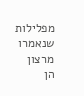מפלילות שנאמרו מרצון הן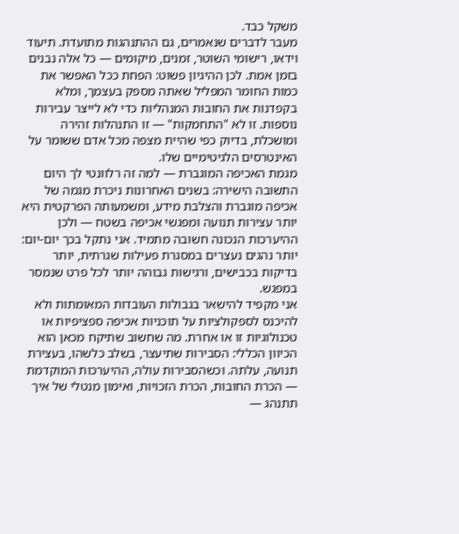משקל כבד.
מעבר לדברים שנאמרים, גם ההתנהגות מתועדת. תיעוד וידאו, רישומי השוטר, זמנים, מיקומים — כל אלה נבנים בזמן אמת. לכן ההיגיון פשוט: הפחת ככל האפשר את כמות החומר המפליל שאתה מספק בעצמך, ומלא בקפדנות את החובות המנהליות כדי לא לייצר עבירות נוספות. זו לא "התחמקות" — זו התנהלות זהירה ומושכלת, בדיוק כפי שהיית מצפה מכל אדם ששומר על האינטרסים הלגיטימיים שלו.
מגמת האכיפה המוגברת — למה זה רלוונטי לך היום
התשובה הישירה: בשנים האחרונות ניכרת מגמה של אכיפה מוגברת והצלבת מידע, ומשמעותה הפרקטית היא יותר עצירות תנועה ומפגשי אכיפה בשטח — ולכן ההיערכות הנכונה חשובה מתמיד. אני נתקל בכך יום-יום: יותר נהגים נעצרים במסגרת פעילות שגרתית, יותר בדיקות בכבישים, ורגישות גבוהה יותר לכל פרט שנמסר במפגש.
אני מקפיד להישאר בגבולות העובדות המאומתות ולא להיכנס לספקולציות על תוכניות אכיפה ספציפיות או טכנולוגיות זו או אחרת. מה שחשוב שתיקח מכאן הוא הכיוון הכללי: הסבירות שתיעצר, בשלב כלשהו, בעצירת תנועה, עלתה. וכשהסבירות עולה, ההיערכות המוקדמת — הכרת החובות, הכרת הזכויות, ואימון מנטלי של איך תתנהג —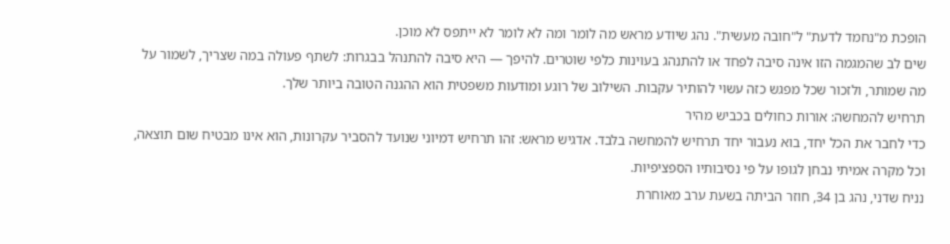הופכת מ"נחמד לדעת" ל"חובה מעשית". נהג שיודע מראש מה לומר ומה לא לומר לא ייתפס לא מוכן.
שים לב שהמגמה הזו אינה סיבה לפחד או להתנהג בעוינות כלפי שוטרים. להיפך — היא סיבה להתנהל בבגרות: לשתף פעולה במה שצריך, לשמור על מה שמותר, ולזכור שכל מפגש כזה עשוי להותיר עקבות. השילוב של רוגע ומודעות משפטית הוא ההגנה הטובה ביותר שלך.
תרחיש להמחשה: אורות כחולים בכביש מהיר
כדי לחבר את הכל יחד, בוא נעבור יחד תרחיש להמחשה בלבד. אדגיש מראש: זהו תרחיש דמיוני שנועד להסביר עקרונות, הוא אינו מבטיח שום תוצאה, וכל מקרה אמיתי נבחן לגופו על פי נסיבותיו הספציפיות.
נניח שדני, נהג בן 34, חוזר הביתה בשעת ערב מאוחרת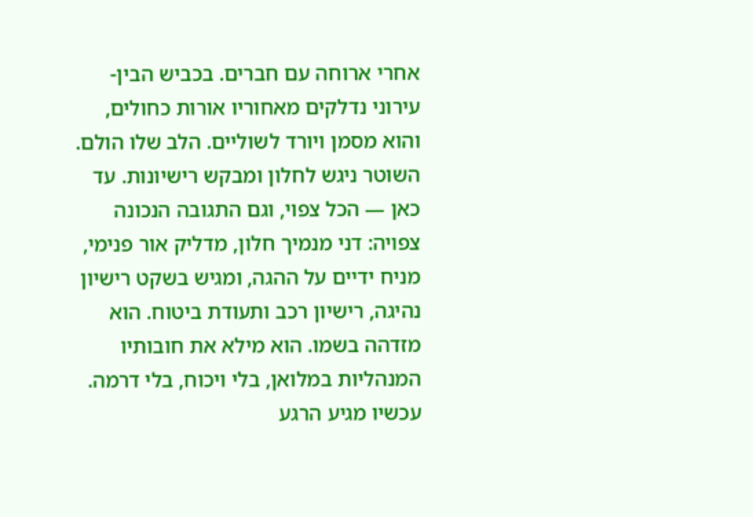אחרי ארוחה עם חברים. בכביש הבין-עירוני נדלקים מאחוריו אורות כחולים, והוא מסמן ויורד לשוליים. הלב שלו הולם. השוטר ניגש לחלון ומבקש רישיונות. עד כאן — הכל צפוי, וגם התגובה הנכונה צפויה: דני מנמיך חלון, מדליק אור פנימי, מניח ידיים על ההגה, ומגיש בשקט רישיון נהיגה, רישיון רכב ותעודת ביטוח. הוא מזדהה בשמו. הוא מילא את חובותיו המנהליות במלואן, בלי ויכוח, בלי דרמה.
עכשיו מגיע הרגע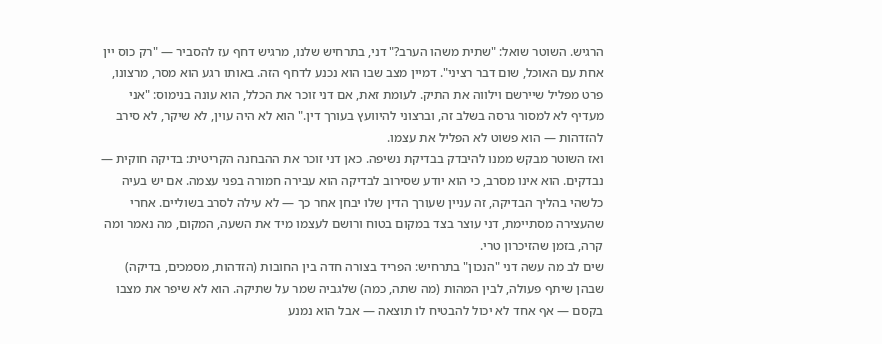הרגיש. השוטר שואל: "שתית משהו הערב?" דני, בתרחיש שלנו, מרגיש דחף עז להסביר — "רק כוס יין אחת עם האוכל, שום דבר רציני". דמיין מצב שבו הוא נכנע לדחף הזה. באותו רגע הוא מסר, מרצונו, פרט מפליל שיירשם וילווה את התיק. לעומת זאת, אם דני זוכר את הכלל, הוא עונה בנימוס: "אני מעדיף לא למסור גרסה בשלב זה, וברצוני להיוועץ בעורך דין." הוא לא היה עוין, לא שיקר, לא סירב להזדהות — הוא פשוט לא הפליל את עצמו.
ואז השוטר מבקש ממנו להיבדק בבדיקת נשיפה. כאן דני זוכר את ההבחנה הקריטית: בדיקה חוקית — נבדקים. הוא אינו מסרב, כי הוא יודע שסירוב לבדיקה הוא עבירה חמורה בפני עצמה. אם יש בעיה כלשהי בהליך הבדיקה, זה עניין שעורך הדין שלו יבחן אחר כך — לא עילה לסרב בשוליים. אחרי שהעצירה מסתיימת, דני עוצר בצד במקום בטוח ורושם לעצמו מיד את השעה, המקום, מה נאמר ומה קרה, בזמן שהזיכרון טרי.
שים לב מה עשה דני "הנכון" בתרחיש: הפריד בצורה חדה בין החובות (הזדהות, מסמכים, בדיקה) שבהן שיתף פעולה, לבין המהות (מה שתה, כמה) שלגביה שמר על שתיקה. הוא לא שיפר את מצבו בקסם — אף אחד לא יכול להבטיח לו תוצאה — אבל הוא נמנע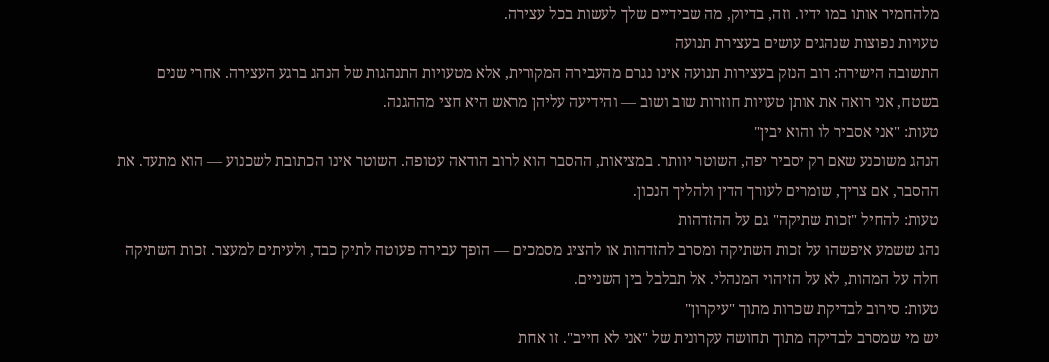מלהחמיר אותו במו ידיו. וזה, בדיוק, מה שבידיים שלך לעשות בכל עצירה.
טעויות נפוצות שנהגים עושים בעצירת תנועה
התשובה הישירה: רוב הנזק בעצירות תנועה אינו נגרם מהעבירה המקורית, אלא מטעויות התנהגות של הנהג ברגע העצירה. אחרי שנים בשטח, אני רואה את אותן טעויות חוזרות שוב ושוב — והידיעה עליהן מראש היא חצי מההגנה.
טעות: "אני אסביר לו והוא יבין"
הנהג משוכנע שאם רק יסביר יפה, השוטר יוותר. במציאות, ההסבר הוא לרוב הודאה עטופה. השוטר אינו הכתובת לשכנוע — הוא מתעד. את ההסבר, אם צריך, שומרים לעורך הדין ולהליך הנכון.
טעות: להחיל "זכות שתיקה" גם על ההזדהות
נהג ששמע איפשהו על זכות השתיקה ומסרב להזדהות או להציג מסמכים — הופך עבירה פעוטה לתיק כבד, ולעיתים למעצר. זכות השתיקה חלה על המהות, לא על הזיהוי המנהלי. אל תבלבל בין השניים.
טעות: סירוב לבדיקת שכרות מתוך "עיקרון"
יש מי שמסרב לבדיקה מתוך תחושה עקרונית של "אני לא חייב". זו אחת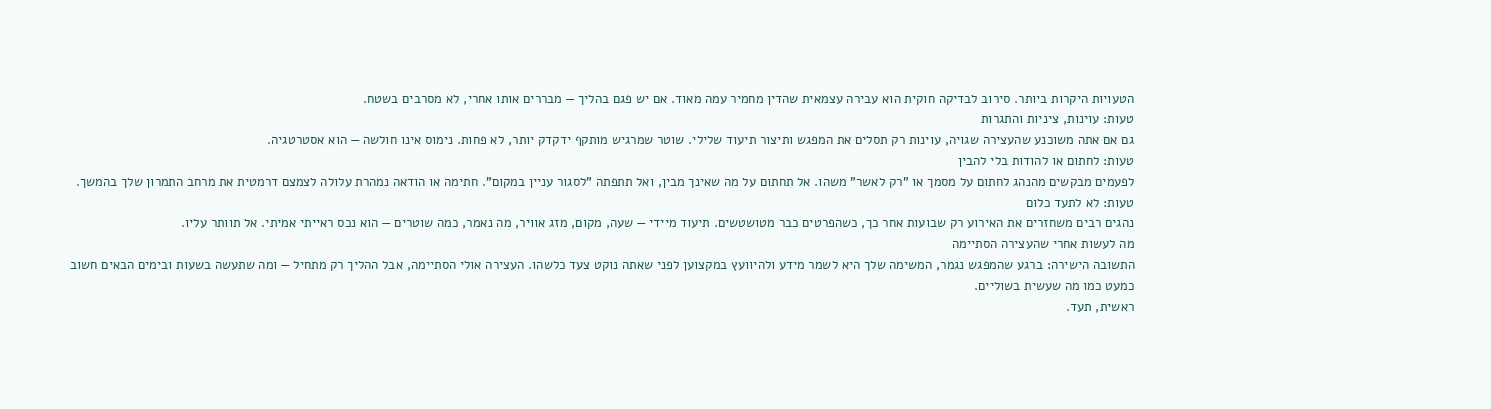הטעויות היקרות ביותר. סירוב לבדיקה חוקית הוא עבירה עצמאית שהדין מחמיר עמה מאוד. אם יש פגם בהליך — מבררים אותו אחרי, לא מסרבים בשטח.
טעות: עוינות, ציניות והתגרות
גם אם אתה משוכנע שהעצירה שגויה, עוינות רק תסלים את המפגש ותיצור תיעוד שלילי. שוטר שמרגיש מותקף ידקדק יותר, לא פחות. נימוס אינו חולשה — הוא אסטרטגיה.
טעות: לחתום או להודות בלי להבין
לפעמים מבקשים מהנהג לחתום על מסמך או "רק לאשר" משהו. אל תחתום על מה שאינך מבין, ואל תתפתה "לסגור עניין במקום". חתימה או הודאה נמהרת עלולה לצמצם דרמטית את מרחב התמרון שלך בהמשך.
טעות: לא לתעד כלום
נהגים רבים משחזרים את האירוע רק שבועות אחר כך, כשהפרטים כבר מטושטשים. תיעוד מיידי — שעה, מקום, מזג אוויר, מה נאמר, כמה שוטרים — הוא נכס ראייתי אמיתי. אל תוותר עליו.
מה לעשות אחרי שהעצירה הסתיימה
התשובה הישירה: ברגע שהמפגש נגמר, המשימה שלך היא לשמר מידע ולהיוועץ במקצוען לפני שאתה נוקט צעד כלשהו. העצירה אולי הסתיימה, אבל ההליך רק מתחיל — ומה שתעשה בשעות ובימים הבאים חשוב כמעט כמו מה שעשית בשוליים.
ראשית, תעד.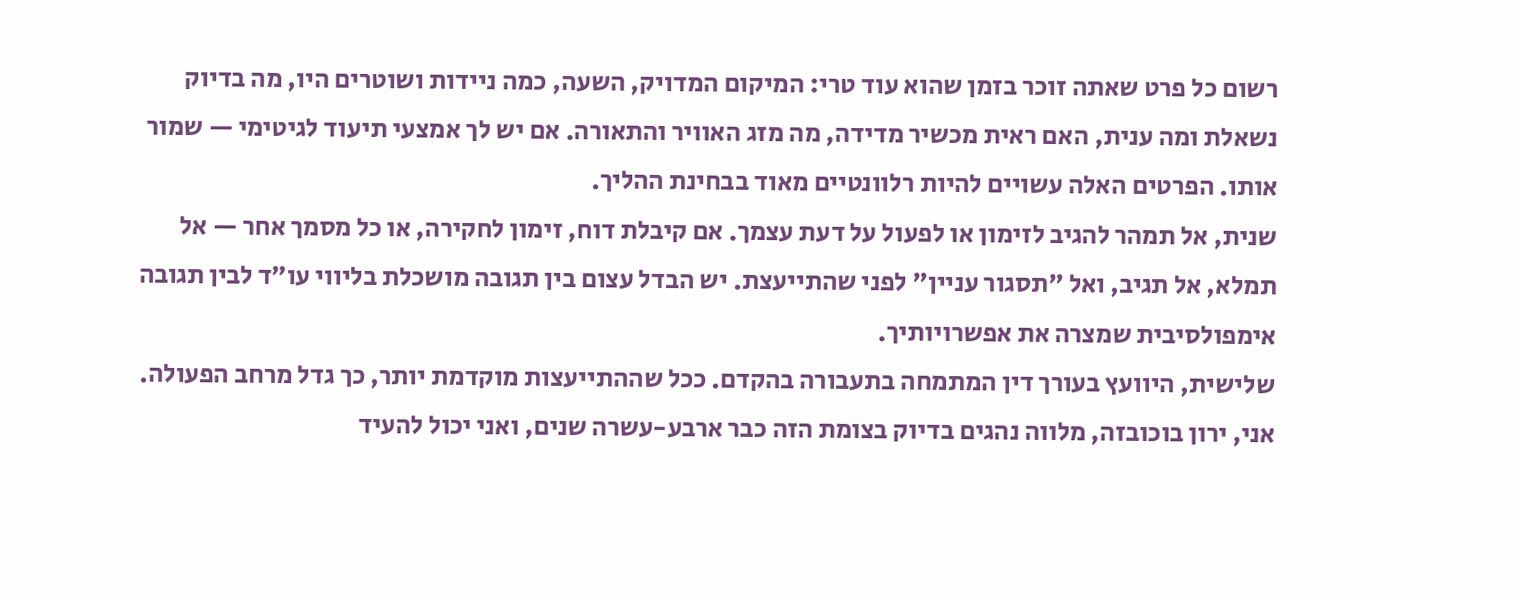רשום כל פרט שאתה זוכר בזמן שהוא עוד טרי: המיקום המדויק, השעה, כמה ניידות ושוטרים היו, מה בדיוק נשאלת ומה ענית, האם ראית מכשיר מדידה, מה מזג האוויר והתאורה. אם יש לך אמצעי תיעוד לגיטימי — שמור אותו. הפרטים האלה עשויים להיות רלוונטיים מאוד בבחינת ההליך.
שנית, אל תמהר להגיב לזימון או לפעול על דעת עצמך. אם קיבלת דוח, זימון לחקירה, או כל מסמך אחר — אל תמלא, אל תגיב, ואל "תסגור עניין" לפני שהתייעצת. יש הבדל עצום בין תגובה מושכלת בליווי עו״ד לבין תגובה אימפולסיבית שמצרה את אפשרויותיך.
שלישית, היוועץ בעורך דין המתמחה בתעבורה בהקדם. ככל שההתייעצות מוקדמת יותר, כך גדל מרחב הפעולה. אני, ירון בוכובזה, מלווה נהגים בדיוק בצומת הזה כבר ארבע-עשרה שנים, ואני יכול להעיד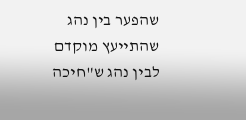שהפער בין נהג שהתייעץ מוקדם לבין נהג ש"חיכה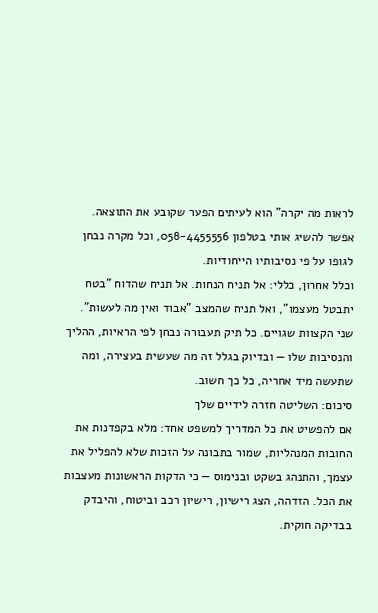לראות מה יקרה" הוא לעיתים הפער שקובע את התוצאה. אפשר להשיג אותי בטלפון 058-4455556, וכל מקרה נבחן לגופו על פי נסיבותיו הייחודיות.
וכלל אחרון, כללי: אל תניח הנחות. אל תניח שהדוח "בטח יתבטל מעצמו", ואל תניח שהמצב "אבוד ואין מה לעשות". שני הקצוות שגויים. כל תיק תעבורה נבחן לפי הראיות, ההליך והנסיבות שלו — ובדיוק בגלל זה מה שעשית בעצירה, ומה שתעשה מיד אחריה, כל כך חשוב.
סיכום: השליטה חזרה לידיים שלך
אם להפשיט את כל המדריך למשפט אחד: מלא בקפדנות את החובות המנהליות, שמור בתבונה על הזכות שלא להפליל את עצמך, והתנהג בשקט ובנימוס — כי הדקות הראשונות מעצבות את הכל. הזדהה, הצג רישיון, רישיון רכב וביטוח, והיבדק בבדיקה חוקית.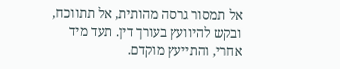אל תמסור גרסה מהותית, אל תתווכח, ובקש להיוועץ בעורך דין. תעד מיד אחרי, והתייעץ מוקדם.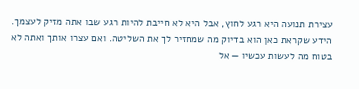עצירת תנועה היא רגע לחוץ, אבל היא לא חייבת להיות רגע שבו אתה מזיק לעצמך. הידע שקראת כאן הוא בדיוק מה שמחזיר לך את השליטה. ואם עצרו אותך ואתה לא בטוח מה לעשות עכשיו — אל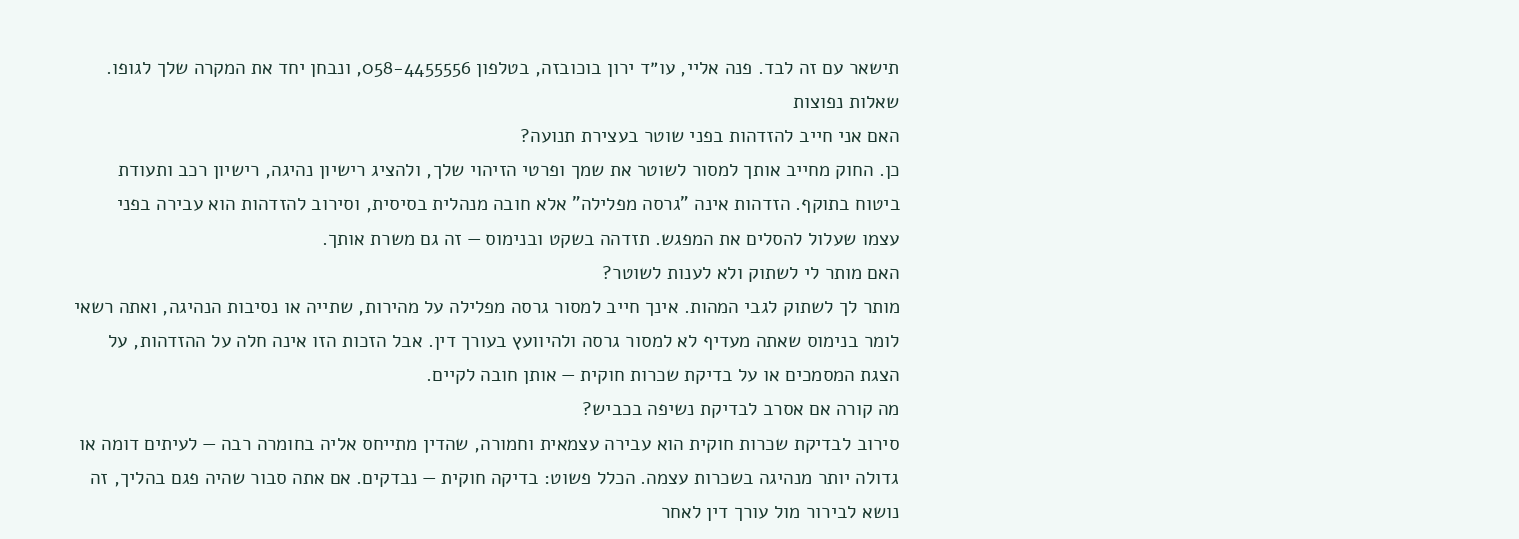תישאר עם זה לבד. פנה אליי, עו״ד ירון בוכובזה, בטלפון 058-4455556, ונבחן יחד את המקרה שלך לגופו.
שאלות נפוצות
האם אני חייב להזדהות בפני שוטר בעצירת תנועה?
כן. החוק מחייב אותך למסור לשוטר את שמך ופרטי הזיהוי שלך, ולהציג רישיון נהיגה, רישיון רכב ותעודת ביטוח בתוקף. הזדהות אינה "גרסה מפלילה" אלא חובה מנהלית בסיסית, וסירוב להזדהות הוא עבירה בפני עצמו שעלול להסלים את המפגש. תזדהה בשקט ובנימוס — זה גם משרת אותך.
האם מותר לי לשתוק ולא לענות לשוטר?
מותר לך לשתוק לגבי המהות. אינך חייב למסור גרסה מפלילה על מהירות, שתייה או נסיבות הנהיגה, ואתה רשאי לומר בנימוס שאתה מעדיף לא למסור גרסה ולהיוועץ בעורך דין. אבל הזכות הזו אינה חלה על ההזדהות, על הצגת המסמכים או על בדיקת שכרות חוקית — אותן חובה לקיים.
מה קורה אם אסרב לבדיקת נשיפה בכביש?
סירוב לבדיקת שכרות חוקית הוא עבירה עצמאית וחמורה, שהדין מתייחס אליה בחומרה רבה — לעיתים דומה או גדולה יותר מנהיגה בשכרות עצמה. הכלל פשוט: בדיקה חוקית — נבדקים. אם אתה סבור שהיה פגם בהליך, זה נושא לבירור מול עורך דין לאחר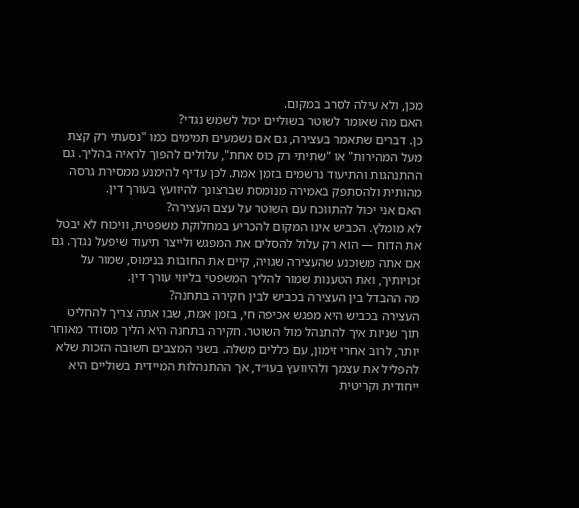מכן, ולא עילה לסרב במקום.
האם מה שאומר לשוטר בשוליים יכול לשמש נגדי?
כן. דברים שתאמר בעצירה, גם אם נשמעים תמימים כמו "נסעתי רק קצת מעל המהירות" או "שתיתי רק כוס אחת", עלולים להפוך לראיה בהליך. גם ההתנהגות והתיעוד נרשמים בזמן אמת. לכן עדיף להימנע ממסירת גרסה מהותית ולהסתפק באמירה מנומסת שברצונך להיוועץ בעורך דין.
האם אני יכול להתווכח עם השוטר על עצם העצירה?
לא מומלץ. הכביש אינו המקום להכריע במחלוקת משפטית, וויכוח לא יבטל את הדוח — הוא רק עלול להסלים את המפגש ולייצר תיעוד שיפעל נגדך. גם אם אתה משוכנע שהעצירה שגויה, קיים את החובות בנימוס, שמור על זכויותיך, ואת הטענות שמור להליך המשפטי בליווי עורך דין.
מה ההבדל בין העצירה בכביש לבין חקירה בתחנה?
העצירה בכביש היא מפגש אכיפה חי, בזמן אמת, שבו אתה צריך להחליט תוך שניות איך להתנהל מול השוטר. חקירה בתחנה היא הליך מסודר מאוחר יותר, לרוב אחרי זימון, עם כללים משלה. בשני המצבים חשובה הזכות שלא להפליל את עצמך ולהיוועץ בעו״ד, אך ההתנהלות המיידית בשוליים היא ייחודית וקריטית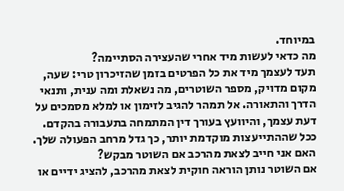במיוחד.
מה כדאי לעשות מיד אחרי שהעצירה הסתיימה?
תעד לעצמך מיד את כל הפרטים בזמן שהזיכרון טרי: שעה, מקום מדויק, מספר השוטרים, מה נשאלת ומה ענית, ותנאי הדרך והתאורה. אל תמהר להגיב לזימון או למלא מסמכים על דעת עצמך, והיוועץ בעורך דין המתמחה בתעבורה בהקדם. ככל שההתייעצות מוקדמת יותר, כך גדל מרחב הפעולה שלך.
האם אני חייב לצאת מהרכב אם השוטר מבקש?
אם השוטר נותן הוראה חוקית לצאת מהרכב, להציג ידיים או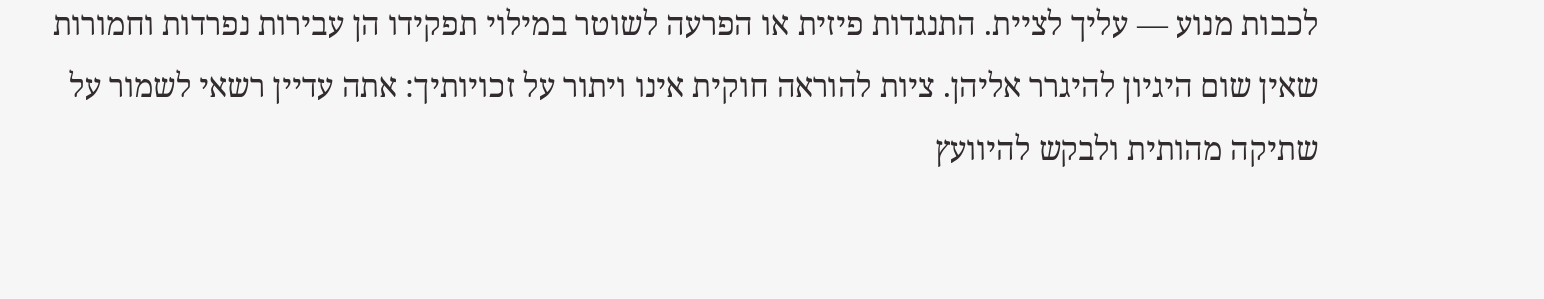לכבות מנוע — עליך לציית. התנגדות פיזית או הפרעה לשוטר במילוי תפקידו הן עבירות נפרדות וחמורות שאין שום היגיון להיגרר אליהן. ציות להוראה חוקית אינו ויתור על זכויותיך: אתה עדיין רשאי לשמור על שתיקה מהותית ולבקש להיוועץ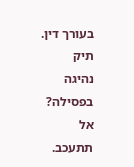בעורך דין.
תיק נהיגה בפסילה? אל תתעכב.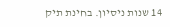14 שנות ניסיון. בחינת תיק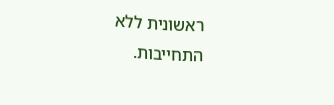ראשונית ללא התחייבות.